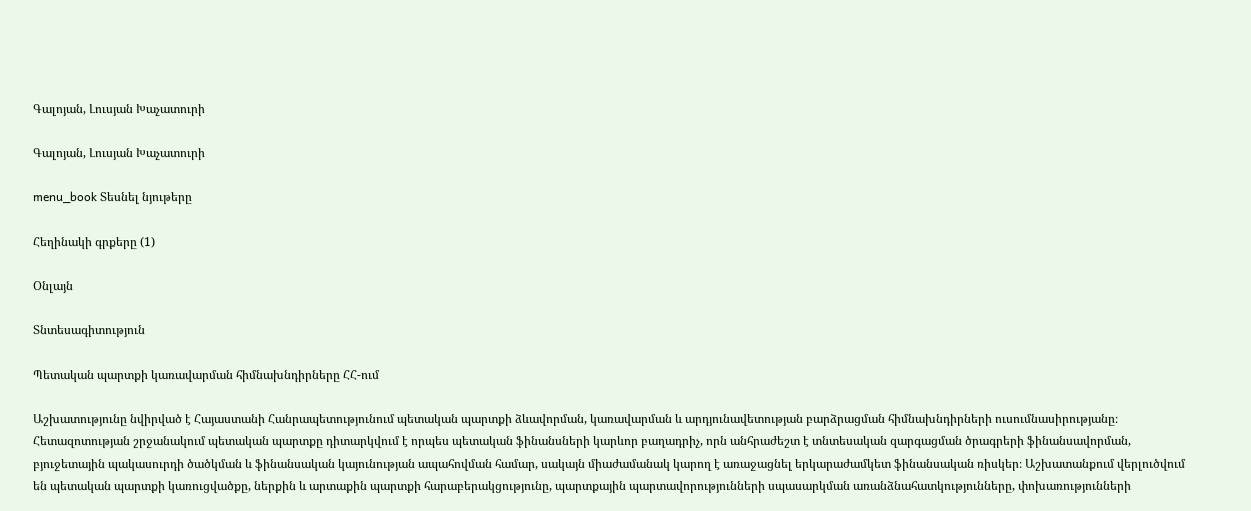Գալոյան, Լուսյան Խաչատուրի

Գալոյան, Լուսյան Խաչատուրի

menu_book Տեսնել նյութերը

Հեղինակի գրքերը (1)

Օնլայն

Տնտեսագիտություն

Պետական պարտքի կառավարման հիմնախնդիրները ՀՀ-ում

Աշխատությունը նվիրված է Հայաստանի Հանրապետությունում պետական պարտքի ձևավորման, կառավարման և արդյունավետության բարձրացման հիմնախնդիրների ուսումնասիրությանը։ Հետազոտության շրջանակում պետական պարտքը դիտարկվում է որպես պետական ֆինանսների կարևոր բաղադրիչ, որն անհրաժեշտ է տնտեսական զարգացման ծրագրերի ֆինանսավորման, բյուջետային պակասուրդի ծածկման և ֆինանսական կայունության ապահովման համար, սակայն միաժամանակ կարող է առաջացնել երկարաժամկետ ֆինանսական ռիսկեր։ Աշխատանքում վերլուծվում են պետական պարտքի կառուցվածքը, ներքին և արտաքին պարտքի հարաբերակցությունը, պարտքային պարտավորությունների սպասարկման առանձնահատկությունները, փոխառությունների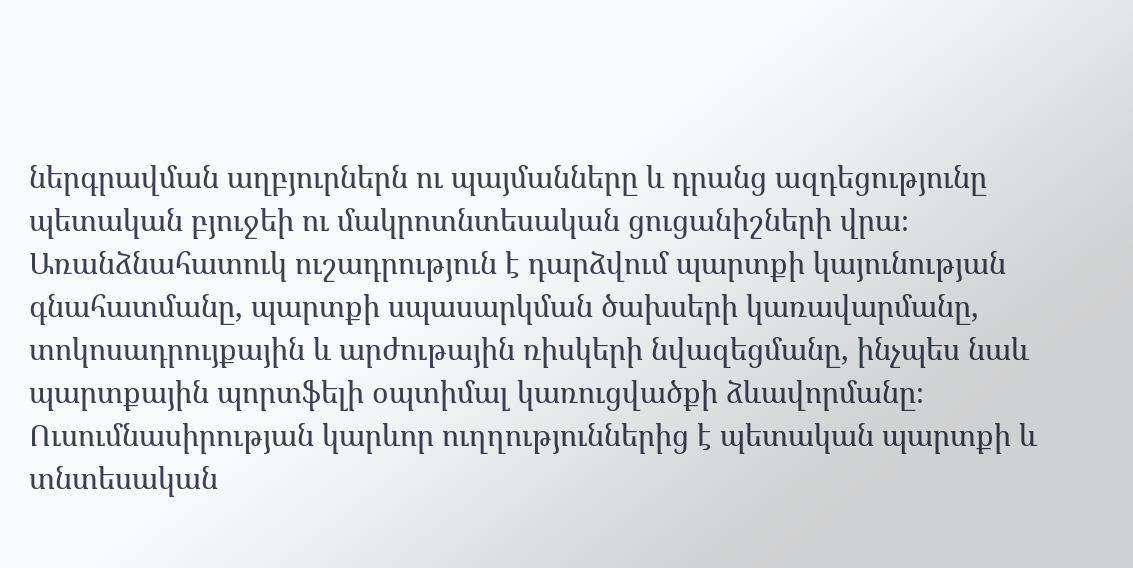ներգրավման աղբյուրներն ու պայմանները և դրանց ազդեցությունը պետական բյուջեի ու մակրոտնտեսական ցուցանիշների վրա։ Առանձնահատուկ ուշադրություն է դարձվում պարտքի կայունության գնահատմանը, պարտքի սպասարկման ծախսերի կառավարմանը, տոկոսադրույքային և արժութային ռիսկերի նվազեցմանը, ինչպես նաև պարտքային պորտֆելի օպտիմալ կառուցվածքի ձևավորմանը։ Ուսումնասիրության կարևոր ուղղություններից է պետական պարտքի և տնտեսական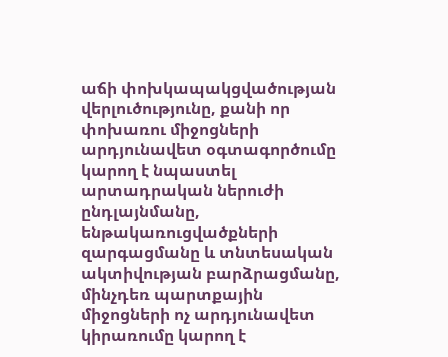աճի փոխկապակցվածության վերլուծությունը, քանի որ փոխառու միջոցների արդյունավետ օգտագործումը կարող է նպաստել արտադրական ներուժի ընդլայնմանը, ենթակառուցվածքների զարգացմանը և տնտեսական ակտիվության բարձրացմանը, մինչդեռ պարտքային միջոցների ոչ արդյունավետ կիրառումը կարող է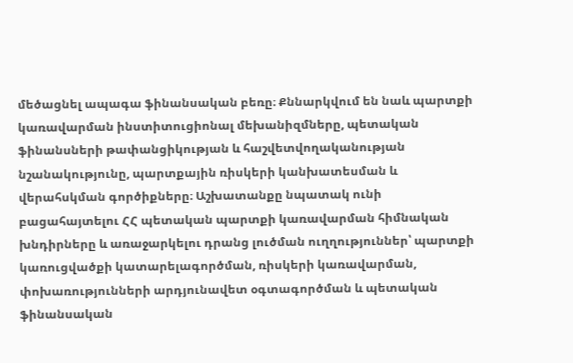մեծացնել ապագա ֆինանսական բեռը։ Քննարկվում են նաև պարտքի կառավարման ինստիտուցիոնալ մեխանիզմները, պետական ֆինանսների թափանցիկության և հաշվետվողականության նշանակությունը, պարտքային ռիսկերի կանխատեսման և վերահսկման գործիքները։ Աշխատանքը նպատակ ունի բացահայտելու ՀՀ պետական պարտքի կառավարման հիմնական խնդիրները և առաջարկելու դրանց լուծման ուղղություններ՝ պարտքի կառուցվածքի կատարելագործման, ռիսկերի կառավարման, փոխառությունների արդյունավետ օգտագործման և պետական ֆինանսական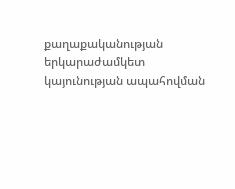քաղաքականության երկարաժամկետ կայունության ապահովման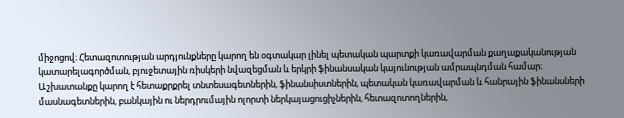միջոցով։ Հետազոտության արդյունքները կարող են օգտակար լինել պետական պարտքի կառավարման քաղաքականության կատարելագործման, բյուջետային ռիսկերի նվազեցման և երկրի ֆինանսական կայունության ամրապնդման համար։ Աշխատանքը կարող է հետաքրքրել տնտեսագետներին, ֆինանսիստներին, պետական կառավարման և հանրային ֆինանսների մասնագետներին, բանկային ու ներդրումային ոլորտի ներկայացուցիչներին, հետազոտողներին,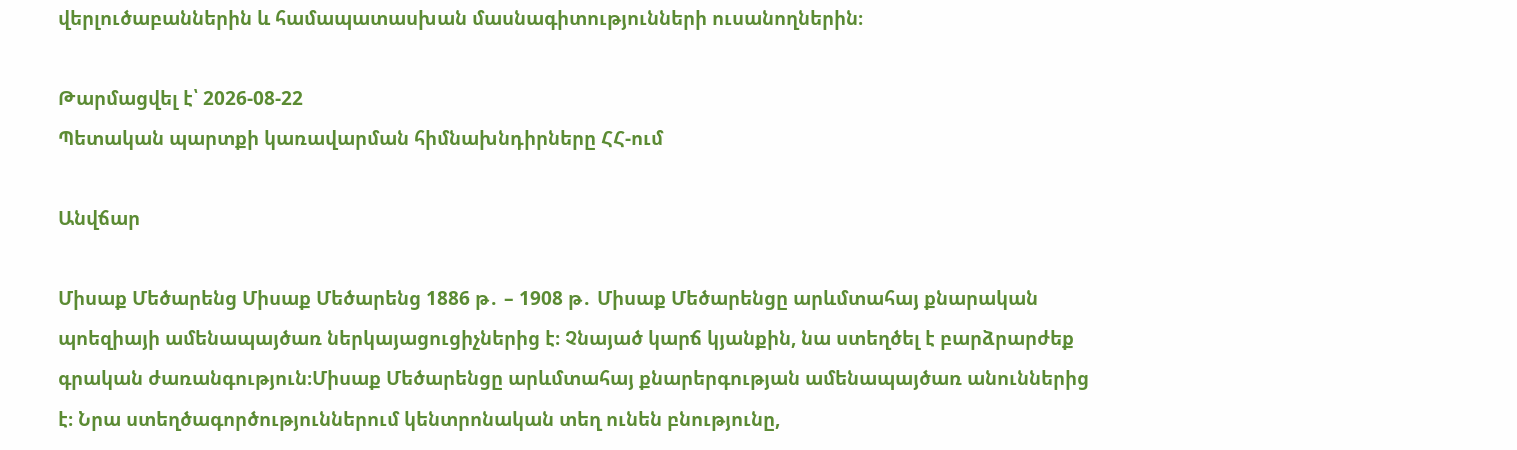վերլուծաբաններին և համապատասխան մասնագիտությունների ուսանողներին։

Թարմացվել է՝ 2026-08-22
Պետական պարտքի կառավարման հիմնախնդիրները ՀՀ-ում

Անվճար

Միսաք Մեծարենց Միսաք Մեծարենց 1886 թ․ – 1908 թ․ Միսաք Մեծարենցը արևմտահայ քնարական պոեզիայի ամենապայծառ ներկայացուցիչներից է։ Չնայած կարճ կյանքին, նա ստեղծել է բարձրարժեք գրական ժառանգություն։Միսաք Մեծարենցը արևմտահայ քնարերգության ամենապայծառ անուններից է։ Նրա ստեղծագործություններում կենտրոնական տեղ ունեն բնությունը,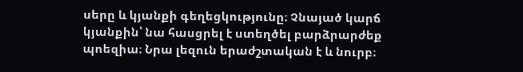սերը և կյանքի գեղեցկությունը։ Չնայած կարճ կյանքին՝ նա հասցրել է ստեղծել բարձրարժեք պոեզիա։ Նրա լեզուն երաժշտական է և նուրբ։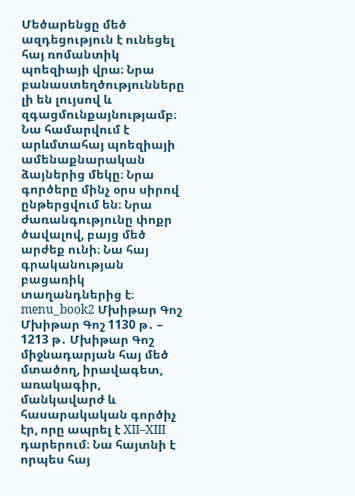Մեծարենցը մեծ ազդեցություն է ունեցել հայ ռոմանտիկ պոեզիայի վրա։ Նրա բանաստեղծությունները լի են լույսով և զգացմունքայնությամբ։ Նա համարվում է արևմտահայ պոեզիայի ամենաքնարական ձայներից մեկը։ Նրա գործերը մինչ օրս սիրով ընթերցվում են։ Նրա ժառանգությունը փոքր ծավալով, բայց մեծ արժեք ունի։ Նա հայ գրականության բացառիկ տաղանդներից է։ menu_book2 Մխիթար Գոշ Մխիթար Գոշ 1130 թ․ – 1213 թ․ Մխիթար Գոշ միջնադարյան հայ մեծ մտածող, իրավագետ, առակագիր, մանկավարժ և հասարակական գործիչ էր, որը ապրել է XII–XIII դարերում։ Նա հայտնի է որպես հայ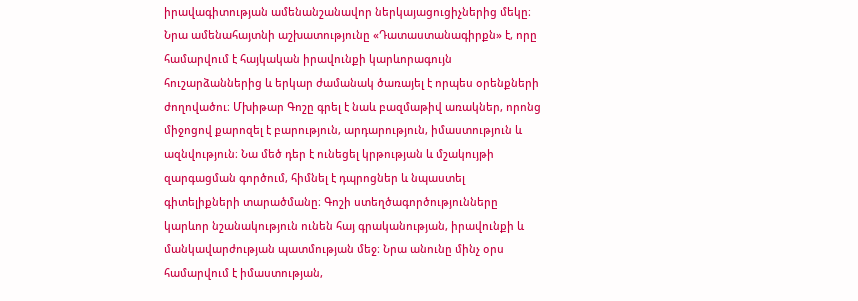իրավագիտության ամենանշանավոր ներկայացուցիչներից մեկը։ Նրա ամենահայտնի աշխատությունը «Դատաստանագիրքն» է, որը համարվում է հայկական իրավունքի կարևորագույն հուշարձաններից և երկար ժամանակ ծառայել է որպես օրենքների ժողովածու։ Մխիթար Գոշը գրել է նաև բազմաթիվ առակներ, որոնց միջոցով քարոզել է բարություն, արդարություն, իմաստություն և ազնվություն։ Նա մեծ դեր է ունեցել կրթության և մշակույթի զարգացման գործում, հիմնել է դպրոցներ և նպաստել գիտելիքների տարածմանը։ Գոշի ստեղծագործությունները կարևոր նշանակություն ունեն հայ գրականության, իրավունքի և մանկավարժության պատմության մեջ։ Նրա անունը մինչ օրս համարվում է իմաստության,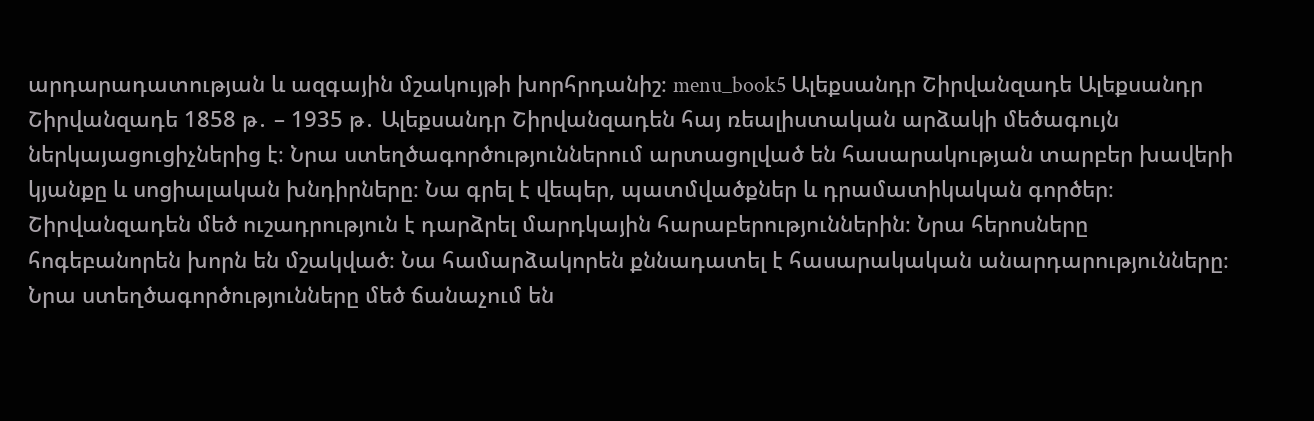արդարադատության և ազգային մշակույթի խորհրդանիշ։ menu_book5 Ալեքսանդր Շիրվանզադե Ալեքսանդր Շիրվանզադե 1858 թ․ – 1935 թ․ Ալեքսանդր Շիրվանզադեն հայ ռեալիստական արձակի մեծագույն ներկայացուցիչներից է։ Նրա ստեղծագործություններում արտացոլված են հասարակության տարբեր խավերի կյանքը և սոցիալական խնդիրները։ Նա գրել է վեպեր, պատմվածքներ և դրամատիկական գործեր։ Շիրվանզադեն մեծ ուշադրություն է դարձրել մարդկային հարաբերություններին։ Նրա հերոսները հոգեբանորեն խորն են մշակված։ Նա համարձակորեն քննադատել է հասարակական անարդարությունները։ Նրա ստեղծագործությունները մեծ ճանաչում են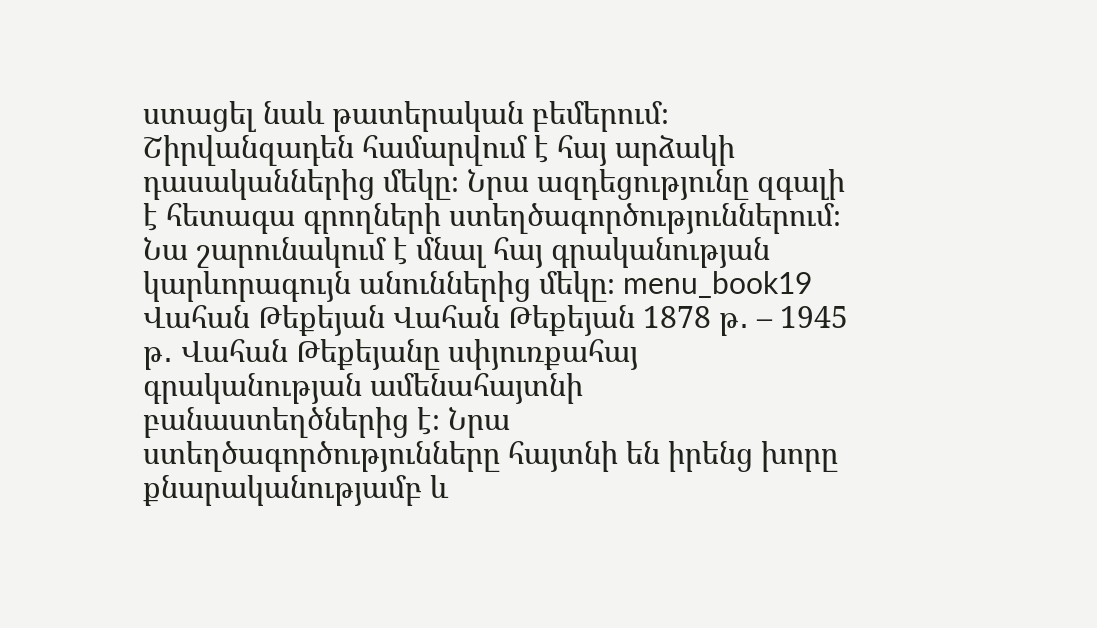ստացել նաև թատերական բեմերում։ Շիրվանզադեն համարվում է հայ արձակի դասականներից մեկը։ Նրա ազդեցությունը զգալի է հետագա գրողների ստեղծագործություններում։ Նա շարունակում է մնալ հայ գրականության կարևորագույն անուններից մեկը։ menu_book19 Վահան Թեքեյան Վահան Թեքեյան 1878 թ․ – 1945 թ․ Վահան Թեքեյանը սփյուռքահայ գրականության ամենահայտնի բանաստեղծներից է։ Նրա ստեղծագործությունները հայտնի են իրենց խորը քնարականությամբ և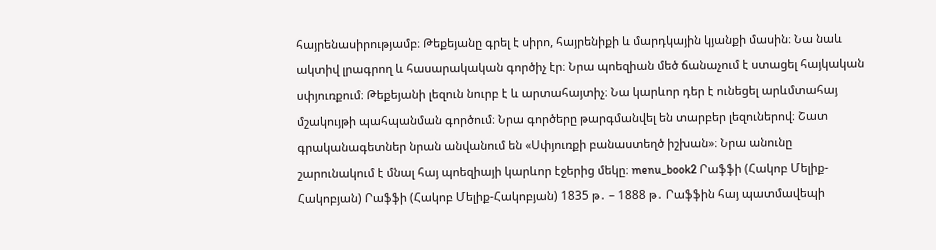հայրենասիրությամբ։ Թեքեյանը գրել է սիրո, հայրենիքի և մարդկային կյանքի մասին։ Նա նաև ակտիվ լրագրող և հասարակական գործիչ էր։ Նրա պոեզիան մեծ ճանաչում է ստացել հայկական սփյուռքում։ Թեքեյանի լեզուն նուրբ է և արտահայտիչ։ Նա կարևոր դեր է ունեցել արևմտահայ մշակույթի պահպանման գործում։ Նրա գործերը թարգմանվել են տարբեր լեզուներով։ Շատ գրականագետներ նրան անվանում են «Սփյուռքի բանաստեղծ իշխան»։ Նրա անունը շարունակում է մնալ հայ պոեզիայի կարևոր էջերից մեկը։ menu_book2 Րաֆֆի (Հակոբ Մելիք-Հակոբյան) Րաֆֆի (Հակոբ Մելիք-Հակոբյան) 1835 թ․ – 1888 թ․ Րաֆֆին հայ պատմավեպի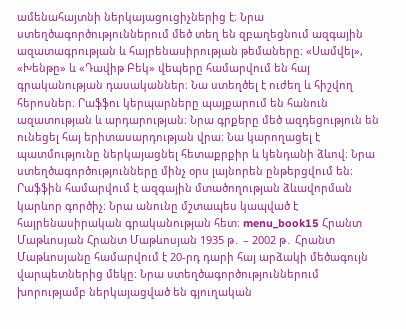ամենահայտնի ներկայացուցիչներից է։ Նրա ստեղծագործություններում մեծ տեղ են զբաղեցնում ազգային ազատագրության և հայրենասիրության թեմաները։ «Սամվել», «Խենթը» և «Դավիթ Բեկ» վեպերը համարվում են հայ գրականության դասականներ։ Նա ստեղծել է ուժեղ և հիշվող հերոսներ։ Րաֆֆու կերպարները պայքարում են հանուն ազատության և արդարության։ Նրա գրքերը մեծ ազդեցություն են ունեցել հայ երիտասարդության վրա։ Նա կարողացել է պատմությունը ներկայացնել հետաքրքիր և կենդանի ձևով։ Նրա ստեղծագործությունները մինչ օրս լայնորեն ընթերցվում են։ Րաֆֆին համարվում է ազգային մտածողության ձևավորման կարևոր գործիչ։ Նրա անունը մշտապես կապված է հայրենասիրական գրականության հետ։ menu_book15 Հրանտ Մաթևոսյան Հրանտ Մաթևոսյան 1935 թ․ – 2002 թ․ Հրանտ Մաթևոսյանը համարվում է 20-րդ դարի հայ արձակի մեծագույն վարպետներից մեկը։ Նրա ստեղծագործություններում խորությամբ ներկայացված են գյուղական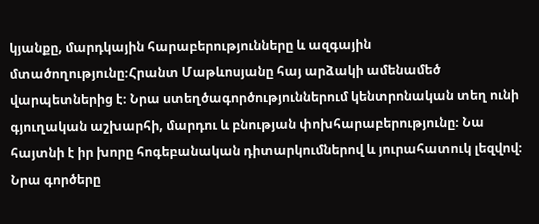կյանքը, մարդկային հարաբերությունները և ազգային մտածողությունը։Հրանտ Մաթևոսյանը հայ արձակի ամենամեծ վարպետներից է։ Նրա ստեղծագործություններում կենտրոնական տեղ ունի գյուղական աշխարհի, մարդու և բնության փոխհարաբերությունը։ Նա հայտնի է իր խորը հոգեբանական դիտարկումներով և յուրահատուկ լեզվով։ Նրա գործերը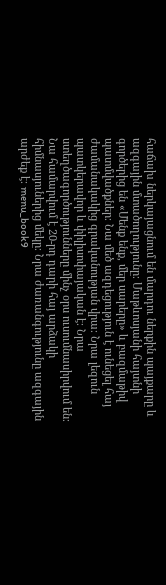հաճախ ներկայացնում են մարդու ներքին պայքարը և ազգային մտածողությունը։ Մաթևոսյանի հայտնի գործերից են «Մենք ենք, մեր սարերը» և բազմաթիվ պատմվածքներ։ Նա մեծ ազդեցություն է ունեցել հայ ժամանակակից գրականության վրա։ Նրա լեզուն պատկերավոր և փիլիսոփայական է։ Նրա ստեղծագործությունները մինչ օրս ուսումնասիրվում են։ Նա համարվում է 20-րդ դարի հայ արձակի հիմնասյուներից մեկը։ Նրա ժառանգությունը ազգային արժեք է։ menu_book9